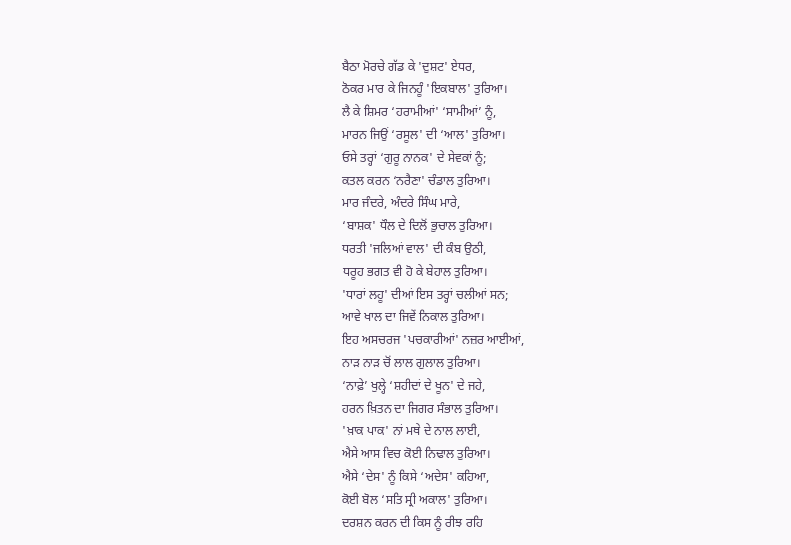ਬੈਠਾ ਮੋਰਚੇ ਗੱਡ ਕੇ 'ਦੁਸ਼ਟ' ਏਧਰ,
ਠੋਕਰ ਮਾਰ ਕੇ ਜਿਨਹੂੰ 'ਇਕਬਾਲ' ਤੁਰਿਆ।
ਲੈ ਕੇ ਸ਼ਿਮਰ ‘ਹਰਾਮੀਆਂ' ‘ਸਾਮੀਆਂ’ ਨੂੰ,
ਮਾਰਨ ਜਿਉਂ ‘ਰਸੂਲ' ਦੀ ‘ਆਲ' ਤੁਰਿਆ।
ਓਸੇ ਤਰ੍ਹਾਂ ‘ਗੁਰੂ ਨਾਨਕ' ਦੇ ਸੇਵਕਾਂ ਨੂੰ;
ਕਤਲ ਕਰਨ ‘ਨਰੈਣਾ' ਚੰਡਾਲ ਤੁਰਿਆ।
ਮਾਰ ਜੰਦਰੇ, ਅੰਦਰੇ ਸਿੰਘ ਮਾਰੇ,
‘ਬਾਸ਼ਕ' ਧੌਲ ਦੇ ਦਿਲੋਂ ਭੁਚਾਲ ਤੁਰਿਆ।
ਧਰਤੀ 'ਜਲਿਆਂ ਵਾਲ' ਦੀ ਕੰਬ ਉਠੀ,
ਧਰੂਹ ਭਗਤ ਵੀ ਹੋ ਕੇ ਬੇਹਾਲ ਤੁਰਿਆ।
'ਧਾਰਾਂ ਲਹੂ' ਦੀਆਂ ਇਸ ਤਰ੍ਹਾਂ ਚਲੀਆਂ ਸਨ;
ਆਵੇ ਖਾਲ ਦਾ ਜਿਵੇਂ ਨਿਕਾਲ ਤੁਰਿਆ।
ਇਹ ਅਸਚਰਜ 'ਪਚਕਾਰੀਆਂ' ਨਜ਼ਰ ਆਈਆਂ,
ਨਾੜ ਨਾੜ ਚੋਂ ਲਾਲ ਗੁਲਾਲ ਤੁਰਿਆ।
‘ਨਾਫ਼ੇ’ ਖੁਲ੍ਹੇ ‘ਸ਼ਹੀਦਾਂ ਦੇ ਖੂਨ' ਦੇ ਜਹੇ,
ਹਰਨ ਖ਼ਿਤਨ ਦਾ ਜਿਗਰ ਸੰਭਾਲ ਤੁਰਿਆ।
'ਖ਼ਾਕ ਪਾਕ' ਨਾਂ ਮਥੇ ਦੇ ਨਾਲ ਲਾਈ,
ਐਸੇ ਆਸ ਵਿਚ ਕੋਈ ਨਿਢਾਲ ਤੁਰਿਆ।
ਐਸੇ ‘ਦੇਸ' ਨੂੰ ਕਿਸੇ ‘ਅਦੇਸ' ਕਹਿਆ,
ਕੋਈ ਬੋਲ ‘ਸਤਿ ਸ੍ਰੀ ਅਕਾਲ' ਤੁਰਿਆ।
ਦਰਸ਼ਨ ਕਰਨ ਦੀ ਕਿਸ ਨੂੰ ਰੀਝ ਰਹਿ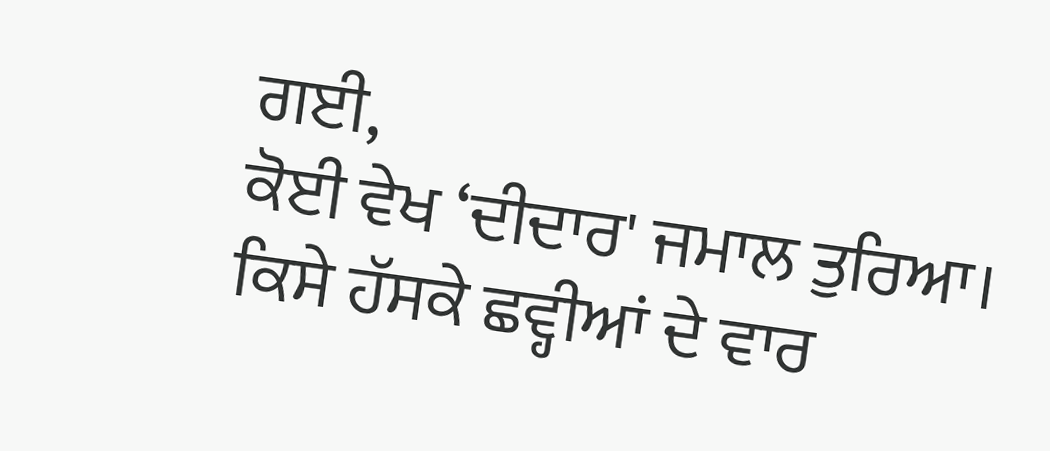ਗਈ,
ਕੋਈ ਵੇਖ ‘ਦੀਦਾਰ' ਜਮਾਲ ਤੁਰਿਆ।
ਕਿਸੇ ਹੱਸਕੇ ਛਵ੍ਹੀਆਂ ਦੇ ਵਾਰ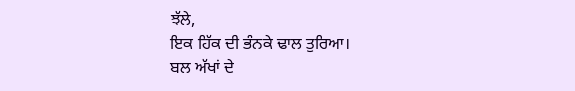ਝੱਲੇ,
ਇਕ ਹਿੱਕ ਦੀ ਭੰਨਕੇ ਢਾਲ ਤੁਰਿਆ।
ਬਲ ਅੱਖਾਂ ਦੇ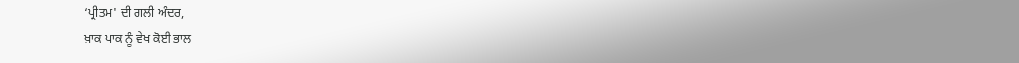‘ਪ੍ਰੀਤਮ' ਦੀ ਗਲੀ ਅੰਦਰ,
ਖ਼ਾਕ ਪਾਕ ਨੂੰ ਵੇਖ ਕੋਈ ਭਾਲ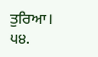ਤੁਰਿਆ।
੫੪.